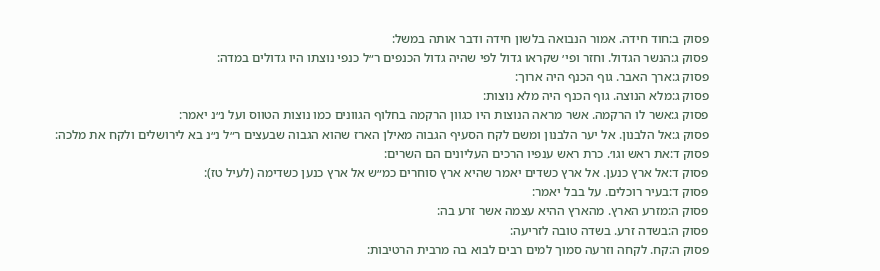פסוק ב:חוד חידה. אמור הנבואה בלשון חידה ודבר אותה במשל:
פסוק ג:הנשר הגדול. וחזר ופי׳ שקראו גדול לפי שהיה גדול הכנפים ר״ל כנפי נוצתו היו גדולים במדה:
פסוק ג:ארך האבר. גוף הכנף היה ארוך:
פסוק ג:מלא הנוצה. גוף הכנף היה מלא נוצות:
פסוק ג:אשר לו הרקמה. אשר מראה הנוצות היו כגוון הרקמה בחלוף הגוונים כמו נוצות הטווס ועל נ״נ יאמר:
פסוק ג:אל הלבנון. אל יער הלבנון ומשם לקח הסעיף הגבוה מאילן הארז שהוא הגבוה שבעצים ר״ל נ״נ בא לירושלים ולקח את מלכה:
פסוק ד:את ראש וגו׳. כרת ראש ענפיו הרכים העליונים הם השרים:
פסוק ד:אל ארץ כנען. אל ארץ כשדים יאמר שהיא ארץ סוחרים כמ״ש אל ארץ כנען כשדימה (לעיל טז):
פסוק ד:בעיר רוכלים. על בבל יאמר:
פסוק ה:מזרע הארץ. מהארץ ההיא עצמה אשר זרע בה:
פסוק ה:בשדה זרע. בשדה טובה לזריעה:
פסוק ה:קח. לקחה וזרעה סמוך למים רבים לבוא בה מרבית הרטיבות: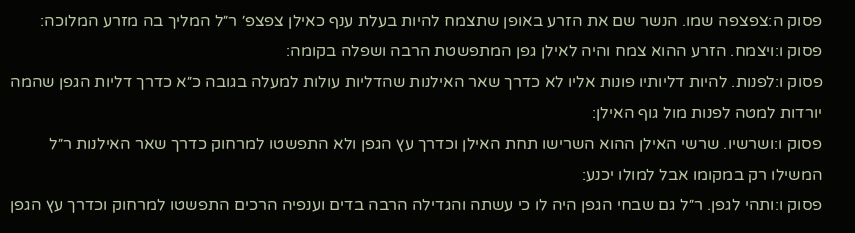פסוק ה:צפצפה שמו. הנשר שם את הזרע באופן שתצמח להיות בעלת ענף כאילן צפצפ׳ ר״ל המליך בה מזרע המלוכה:
פסוק ו:ויצמח. הזרע ההוא צמח והיה לאילן גפן המתפשטת הרבה ושפלה בקומה:
פסוק ו:לפנות. להיות דליותיו פונות אליו לא כדרך שאר האילנות שהדליות עולות למעלה בגובה כ״א כדרך דליות הגפן שהמה יורדות למטה לפנות מול גוף האילן:
פסוק ו:ושרשיו. שרשי האילן ההוא השרישו תחת האילן וכדרך עץ הגפן ולא התפשטו למרחוק כדרך שאר האילנות ר״ל המשילו רק במקומו אבל למולו יכנע:
פסוק ו:ותהי לגפן. ר״ל גם שבחי הגפן היה לו כי עשתה והגדילה הרבה בדים וענפיה הרכים התפשטו למרחוק וכדרך עץ הגפן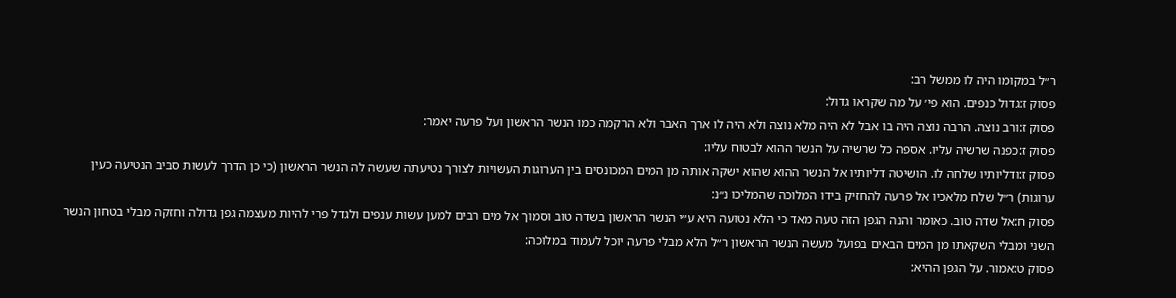ר״ל במקומו היה לו ממשל רב:
פסוק ז:גדול כנפים. הוא פי׳ על מה שקראו גדול:
פסוק ז:ורב נוצה. הרבה נוצה היה בו אבל לא היה מלא נוצה ולא היה לו ארך האבר ולא הרקמה כמו הנשר הראשון ועל פרעה יאמר:
פסוק ז:כפנה שרשיה עליו. אספה כל שרשיה על הנשר ההוא לבטוח עליו:
פסוק ז:ודליותיו שלחה לו. הושיטה דליותיו אל הנשר ההוא שהוא ישקה אותה מן המים המכונסים בין הערוגות העשויות לצורך נטיעתה שעשה לה הנשר הראשון (כי כן הדרך לעשות סביב הנטיעה כעין ערוגות) ר״ל שלח מלאכיו אל פרעה להחזיק בידו המלוכה שהמליכו נ״נ:
פסוק ח:אל שדה טוב. כאומר והנה הגפן הזה טעה מאד כי הלא נטועה היא ע״י הנשר הראשון בשדה טוב וסמוך אל מים רבים למען עשות ענפים ולגדל פרי להיות מעצמה גפן גדולה וחזקה מבלי בטחון הנשר השני ומבלי השקאתו מן המים הבאים בפועל מעשה הנשר הראשון ר״ל הלא מבלי פרעה יוכל לעמוד במלוכה:
פסוק ט:אמור. על הגפן ההיא: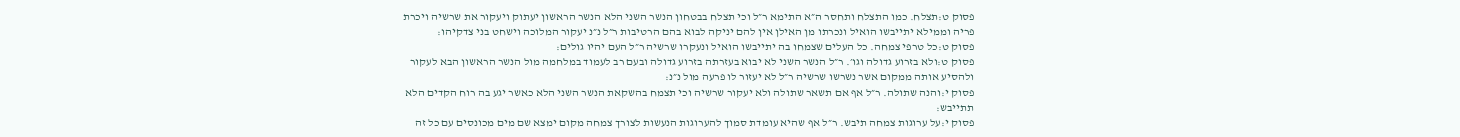פסוק ט:תצלח. כמו התצלח ותחסר ה״א התימא ר״ל וכי תצלח בבטחון הנשר השני הלא הנשר הראשון יעתוק ויעקור את שרשיה ויכרת פריה וממילא יתייבשו הואיל ונכרתו מן האילן אין להם יניקה לבוא בהם הרטיבות ר״ל נ״נ יעקור המלוכה וישחט בני צדקיהו:
פסוק ט:כל טרפי צמחה. כל העלים שצמחו בה יתייבשו הואיל ונעקרו שרשיה ר״ל העם יהיו גולים:
פסוק ט:ולא בזרוע גדולה וגו׳. ר״ל הנשר השני לא יבוא בעזרתה בזרוע גדולה ובעם רב לעמוד במלחמה מול הנשר הראשון הבא לעקור ולהסיע אותה ממקום אשר נשרשו שרשיה ר״ל לא יעזור לו פרעה מול נ״נ:
פסוק י:והנה שתולה. ר״ל אף אם תשאר שתולה ולא יעקור שרשיה וכי תצמח בהשקאת הנשר השני הלא כאשר יגע בה רוח הקדים הלא תתייבש:
פסוק י:על ערוגות צמחה תיבש. ר״ל אף שהיא עומדת סמוך להערוגות הנעשות לצורך צמחה מקום ימצא שם מים מכונסים עם כל זה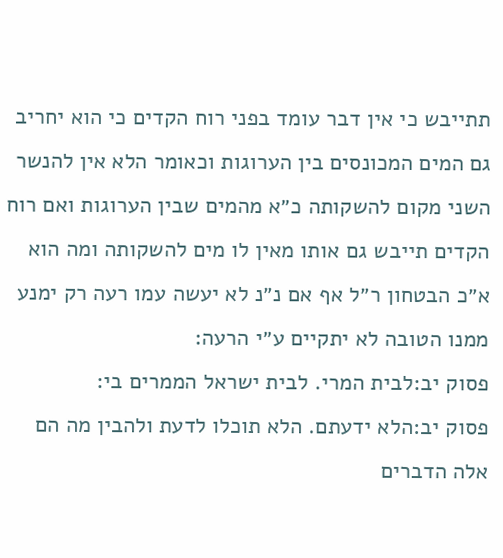תתייבש כי אין דבר עומד בפני רוח הקדים כי הוא יחריב גם המים המכונסים בין הערוגות וכאומר הלא אין להנשר השני מקום להשקותה כ״א מהמים שבין הערוגות ואם רוח הקדים תייבש גם אותו מאין לו מים להשקותה ומה הוא א״כ הבטחון ר״ל אף אם נ״נ לא יעשה עמו רעה רק ימנע ממנו הטובה לא יתקיים ע״י הרעה:
פסוק יב:לבית המרי. לבית ישראל הממרים בי:
פסוק יב:הלא ידעתם. הלא תוכלו לדעת ולהבין מה הם אלה הדברים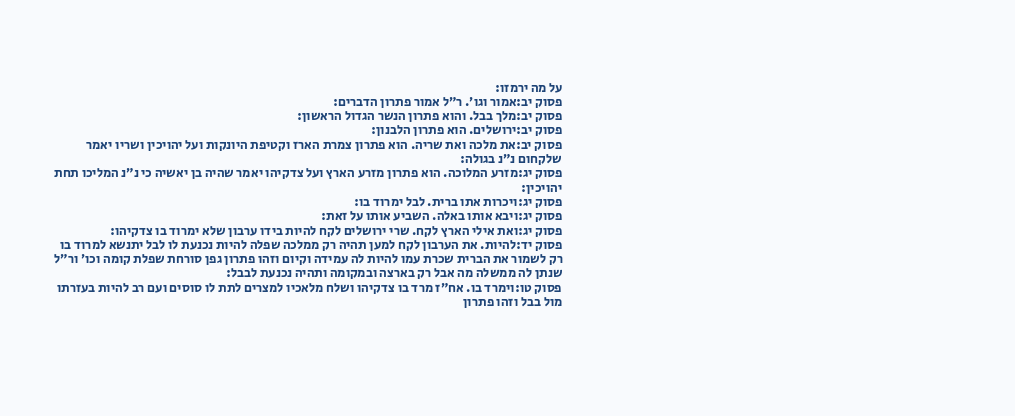על מה ירמזו:
פסוק יב:אמור וגו׳. ר״ל אמור פתרון הדברים:
פסוק יב:מלך בבל. והוא פתרון הנשר הגדול הראשון:
פסוק יב:ירושלים. הוא פתרון הלבנון:
פסוק יב:את מלכה ואת שריה. הוא פתרון צמרת הארז וקטיפת היונקות ועל יהויכין ושריו יאמר שלקחום נ״נ בגולה:
פסוק יג:מזרע המלוכה. הוא פתרון מזרע הארץ ועל צדקיהו יאמר שהיה בן יאשיה כי נ״נ המליכו תחת יהויכין:
פסוק יג:ויכרות אתו ברית. לבל ימרוד בו:
פסוק יג:ויבא אותו באלה. השביע אותו על זאת:
פסוק יג:ואת אילי הארץ לקח. שרי ירושלים לקח להיות בידו ערבון שלא ימרוד בו צדקיהו:
פסוק יד:להיות. את הערבון לקח למען תהיה רק ממלכה שפלה להיות נכנעת לו לבל יתנשא למרוד בו רק לשמור את הברית שכרת עמו להיות לה עמידה וקיום וזהו פתרון גפן סורחת שפלת קומה וכו׳ ור״ל שנתן לה ממשלה מה אבל רק בארצה ובמקומה ותהיה נכנעת לבבל:
פסוק טו:וימרד בו. אח״ז מרד בו צדקיהו ושלח מלאכיו למצרים לתת לו סוסים ועם רב להיות בעזרתו מול בבל וזהו פתרון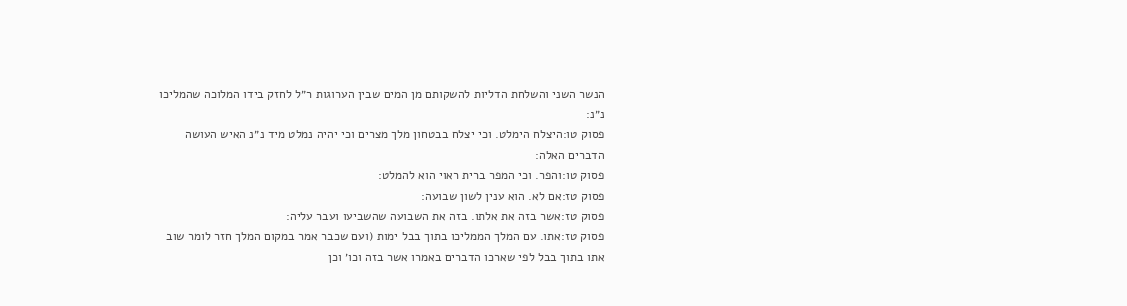הנשר השני והשלחת הדליות להשקותם מן המים שבין הערוגות ר״ל לחזק בידו המלוכה שהמליכו נ״נ:
פסוק טו:היצלח הימלט. וכי יצלח בבטחון מלך מצרים וכי יהיה נמלט מיד נ״נ האיש העושה הדברים האלה:
פסוק טו:והפר. וכי המפר ברית ראוי הוא להמלט:
פסוק טז:אם לא. הוא ענין לשון שבועה:
פסוק טז:אשר בזה את אלתו. בזה את השבועה שהשביעו ועבר עליה:
פסוק טז:אתו. עם המלך הממליכו בתוך בבל ימות (ועם שכבר אמר במקום המלך חזר לומר שוב אתו בתוך בבל לפי שארכו הדברים באמרו אשר בזה וכו׳ וכן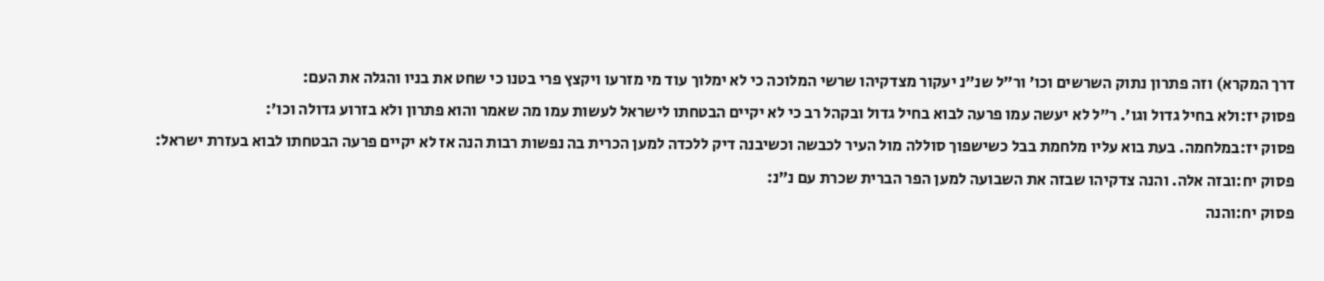דרך המקרא) וזה פתרון נתוק השרשים וכו׳ ור״ל שנ״נ יעקור מצדקיהו שרשי המלוכה כי לא ימלוך עוד מי מזרעו ויקצץ פרי בטנו כי שחט את בניו והגלה את העם:
פסוק יז:ולא בחיל גדול וגו׳. ר״ל לא יעשה עמו פרעה לבוא בחיל גדול ובקהל רב כי לא יקיים הבטחתו לישראל לעשות עמו מה שאמר והוא פתרון ולא בזרוע גדולה וכו׳:
פסוק יז:במלחמה. בעת בוא עליו מלחמת בבל כשישפוך סוללה מול העיר לכבשה וכשיבנה דיק ללכדה למען הכרית בה נפשות רבות הנה אז לא יקיים פרעה הבטחתו לבוא בעזרת ישראל:
פסוק יח:ובזה אלה. והנה צדקיהו שבזה את השבועה למען הפר הברית שכרת עם נ״נ:
פסוק יח:והנה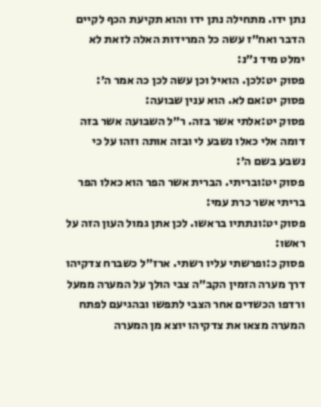נתן ידו. מתחילה נתן ידו והוא תקיעת הכף לקיים הדבר ואח״ז עשה כל המרידות האלה לזאת לא ימלט מיד נ״נ:
פסוק יט:לכן. הואיל וכן עשה לכן כה אמר ה׳:
פסוק יט:אם לא. הוא ענין שבועה:
פסוק יט:אלתי אשר בזה. ר״ל השבועה אשר בזה דומה אלי כאלו נשבע לי ובזה אותה וזהו על כי נשבע בשם ה׳:
פסוק יט:ובריתי. הברית אשר הפר הוא כאלו הפר בריתי אשר כרת עמי:
פסוק יט:ונתתיו בראשו. לכן אתן גמול העון הזה על ראשו:
פסוק כ:ופרשתי עליו רשתי. ארז״ל כשברח צדקיהו דרך מערה הזמין הקב״ה צבי הולך על המערה ממעל ורדפו הכשדים אחר הצבי לתפשו ובהגיעם לפתח המערה מצאו את צדקיהו יוצא מן המערה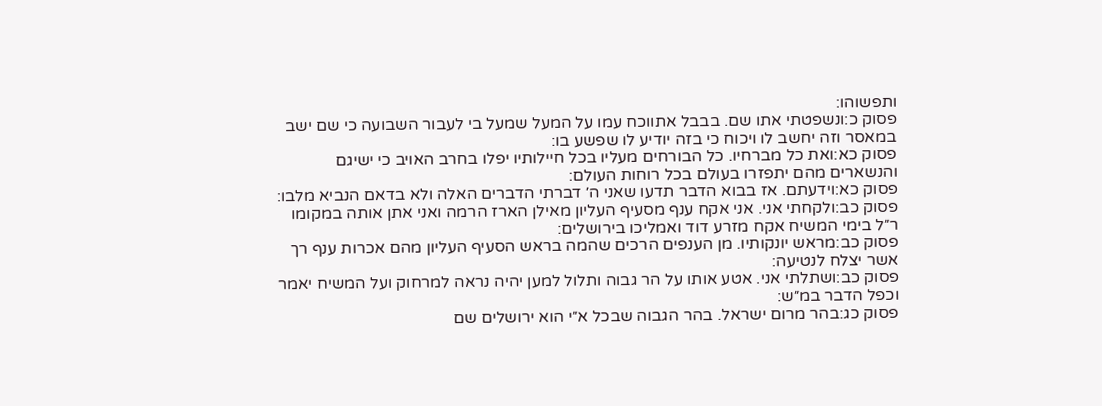ותפשוהו:
פסוק כ:ונשפטתי אתו שם. בבבל אתווכח עמו על המעל שמעל בי לעבור השבועה כי שם ישב במאסר וזה יחשב לו ויכוח כי בזה יודיע לו שפשע בו:
פסוק כא:ואת כל מברחיו. כל הבורחים מעליו בכל חיילותיו יפלו בחרב האויב כי ישיגם והנשארים מהם יתפזרו בעולם בכל רוחות העולם:
פסוק כא:וידעתם. אז בבוא הדבר תדעו שאני ה׳ דברתי הדברים האלה ולא בדאם הנביא מלבו:
פסוק כב:ולקחתי אני. אני אקח ענף מסעיף העליון מאילן הארז הרמה ואני אתן אותה במקומו ר״ל בימי המשיח אקח מזרע דוד ואמליכו בירושלים:
פסוק כב:מראש יונקותיו. מן הענפים הרכים שהמה בראש הסעיף העליון מהם אכרות ענף רך אשר יצלח לנטיעה:
פסוק כב:ושתלתי אני. אטע אותו על הר גבוה ותלול למען יהיה נראה למרחוק ועל המשיח יאמר וכפל הדבר במ״ש:
פסוק כג:בהר מרום ישראל. בהר הגבוה שבכל א״י הוא ירושלים שם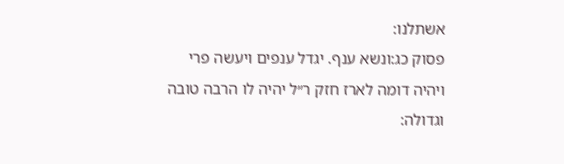אשתלנו:
פסוק כג:ונשא ענף. יגדל ענפים ויעשה פרי ויהיה דומה לארז חזק ר״ל יהיה לו הרבה טובה וגדולה: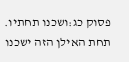פסוק כג:ושכנו תחתיו. תחת האילן הזה ישכנו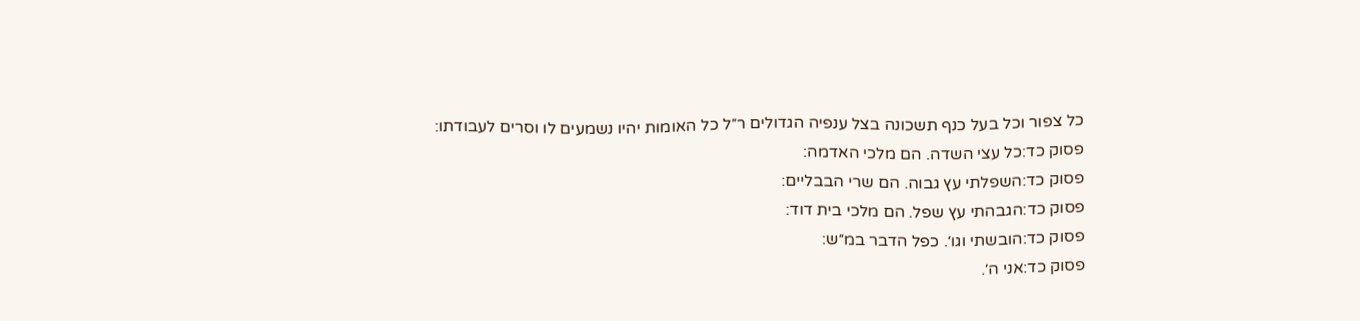כל צפור וכל בעל כנף תשכונה בצל ענפיה הגדולים ר״ל כל האומות יהיו נשמעים לו וסרים לעבודתו:
פסוק כד:כל עצי השדה. הם מלכי האדמה:
פסוק כד:השפלתי עץ גבוה. הם שרי הבבליים:
פסוק כד:הגבהתי עץ שפל. הם מלכי בית דוד:
פסוק כד:הובשתי וגו׳. כפל הדבר במ״ש:
פסוק כד:אני ה׳.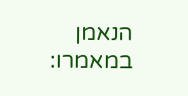הנאמן במאמרו: